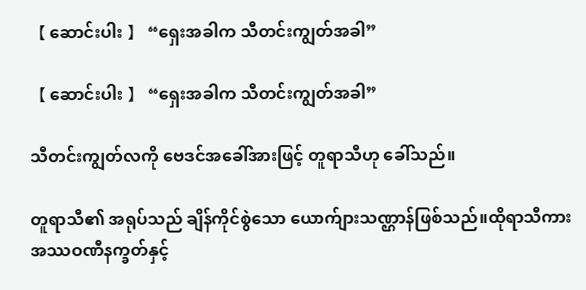【 ဆောင်းပါး 】 “ရှေးအခါက သီတင်းကျွတ်အခါ”

【 ဆောင်းပါး 】 “ရှေးအခါက သီတင်းကျွတ်အခါ”

သီတင်းကျွတ်လကို ဗေဒင်အခေါ်အားဖြင့် တူရာသီဟု ခေါ်သည်။

တူရာသီ၏ အရုပ်သည် ချိန်ကိုင်စွဲသော ယောက်ျားသဏ္ဌာန်ဖြစ်သည်။ထိုရာသီကား အဿဝဏီနက္ခတ်နှင့်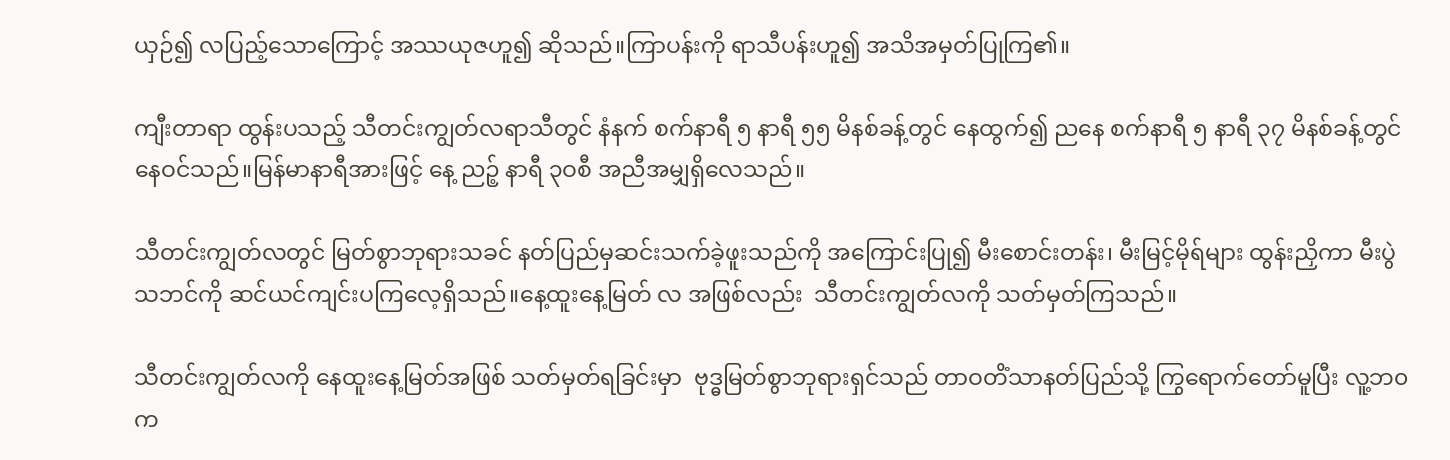ယှဉ်၍ လပြည့်သောကြောင့် အဿယုဇဟူ၍ ဆိုသည်။ကြာပန်းကို ရာသီပန်းဟူ၍ အသိအမှတ်ပြုကြ၏။

ကျီးတာရာ ထွန်းပသည့် သီတင်းကျွတ်လရာသီတွင် နံနက် စက်နာရီ ၅ နာရီ ၅၅ မိနစ်ခန့်တွင် နေထွက်၍ ညနေ စက်နာရီ ၅ နာရီ ၃၇ မိနစ်ခန့်တွင် နေဝင်သည်။မြန်မာနာရီအားဖြင့် နေ့ ညဉ့် နာရီ ၃ဝစီ အညီအမျှရှိလေသည်။

သီတင်းကျွတ်လတွင် မြတ်စွာဘုရားသခင် နတ်ပြည်မှဆင်းသက်ခဲ့ဖူးသည်ကို အကြောင်းပြု၍ မီးစောင်းတန်း၊ မီးမြင့်မိုရ်များ ထွန်းညှိကာ မီးပွဲသဘင်ကို ဆင်ယင်ကျင်းပကြလေ့ရှိသည်။နေ့ထူးနေ့မြတ် လ အဖြစ်လည်း  သီတင်းကျွတ်လကို သတ်မှတ်ကြသည်။

သီတင်းကျွတ်လကို နေထူးနေ့မြတ်အဖြစ် သတ်မှတ်ရခြင်းမှာ  ဗုဒ္ဓမြတ်စွာဘုရားရှင်သည် တာဝတိံသာနတ်ပြည်သို့ ကြွရောက်တော်မူပြီး လူ့ဘ၀က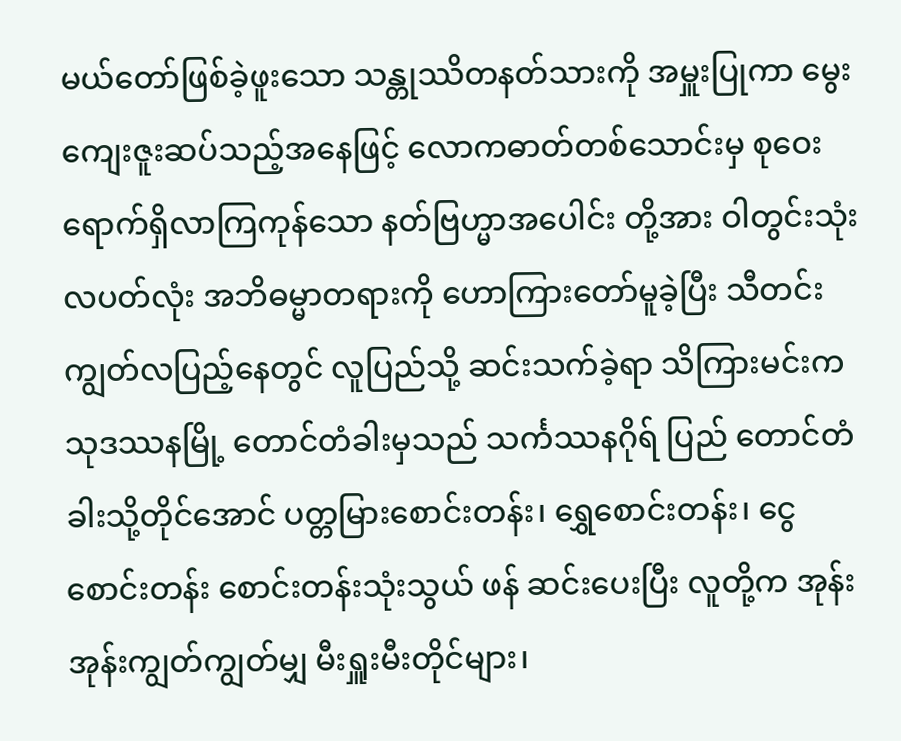မယ်တော်ဖြစ်ခဲ့ဖူးသော သန္တုဿိတနတ်သားကို အမှူးပြုကာ မွေးကျေးဇူးဆပ်သည့်အနေဖြင့် လောကဓာတ်တစ်သောင်းမှ စုဝေးရောက်ရှိလာကြကုန်သော နတ်ဗြဟ္မာအပေါင်း တို့အား ဝါတွင်းသုံးလပတ်လုံး အဘိဓမ္မာတရားကို ဟောကြားတော်မူခဲ့ပြီး သီတင်းကျွတ်လပြည့်နေတွင် လူပြည်သို့ ဆင်းသက်ခဲ့ရာ သိကြားမင်းက သုဒဿနမြို့ တောင်တံခါးမှသည် သင်္ကဿနဂိုရ် ပြည် တောင်တံခါးသို့တိုင်အောင် ပတ္တမြားစောင်းတန်း၊ ရွှေစောင်းတန်း၊ ငွေစောင်းတန်း စောင်းတန်းသုံးသွယ် ဖန် ဆင်းပေးပြီး လူတို့က အုန်းအုန်းကျွတ်ကျွတ်မျှ မီးရှူးမီးတိုင်များ၊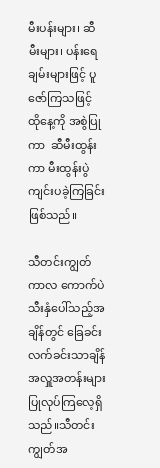မီးပန်းများ၊ ဆီမီးများ၊ ပန်းရေချမ်းများဖြင့် ပူဇော်ကြသဖြင့် ထိုနေ့ကို အစွဲပြုကာ  ဆီမီးထွန်းကာ မီးထွန်းပွဲကျင်းပခဲ့ကြခြင်းဖြစ်သည်။

သီတင်းကျွတ်ကာလ ကောက်ပဲသီးနှံပေါ်သည့်အချိန်တွင် ခြေခင်းလက်ခင်းသာချိန် အလှူအတန်းများ ပြုလုပ်ကြလေ့ရှိသည်။သီတင်းကျွတ်အ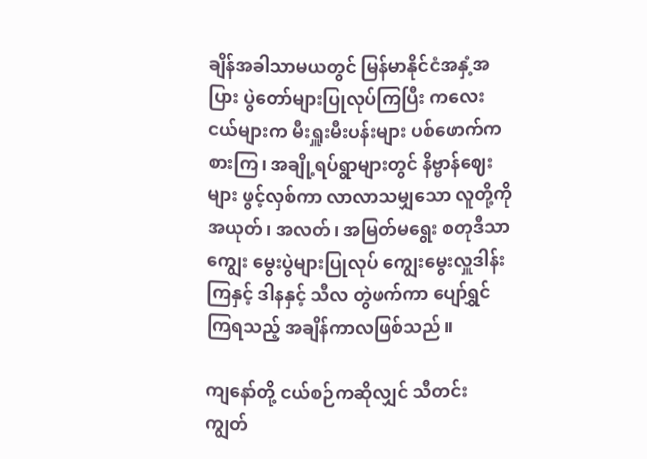ချိန်အခါသာမယတွင် မြန်မာနိုင်ငံအနှံ့အပြား ပွဲတော်များပြုလုပ်ကြပြီး ကလေးငယ်များက မီးရှူးမီးပန်းများ ပစ်ဖောက်ကစားကြ၊ အချို့ရပ်ရွာများတွင် နိဗ္ဗာန်ဈေးများ ဖွင့်လှစ်ကာ လာလာသမျှသော လူတို့ကို အယုတ်၊ အလတ်၊ အမြတ်မရွေး စတုဒီသာကျွေး မွေးပွဲများပြုလုပ် ကျွေးမွေးလှူဒါန်းကြနှင့် ဒါနနှင့် သီလ တွဲဖက်ကာ ပျော်ရွှင်ကြရသည့် အချိန်ကာလဖြစ်သည်။

ကျနော်တို့ ငယ်စဉ်ကဆိုလျှင် သီတင်းကျွတ်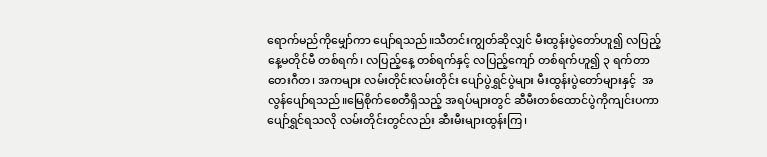ရောက်မည်ကိုမျှော်ကာ ပျော်ရသည်။သီတင်းကျွတ်ဆိုလျှင် မီးထွန်းပွဲတော်ဟူ၍ လပြည့်နေ့မတိုင်မီ တစ်ရက်၊ လပြည့်နေ့ တစ်ရက်နှင့် လပြည့်ကျော် တစ်ရက်ဟူ၍ ၃ ရက်တာ တေးဂီတ၊ အကများ လမ်းတိုင်းလမ်းတိုင်း ပျော်ပွဲရွှင်ပွဲများ မီးထွန်းပွဲတော်များနှင့်  အလွန်ပျော်ရသည်။မြေစိုက်စေတီရှိသည့် အရပ်များတွင် ဆီမီးတစ်ထောင်ပွဲကိုကျင်းပကာ ပျော်ရွှင်ရသလို လမ်းတိုင်းတွင်လည်း ဆီးမီးများထွန်းကြ၊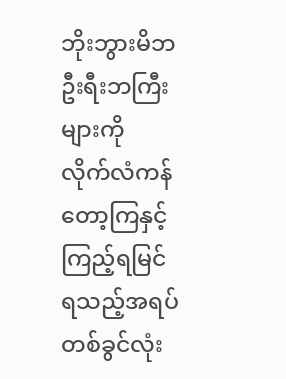ဘိုးဘွားမိဘ ဦးရီးဘကြီးများကို လိုက်လံကန်တော့ကြနှင့် ကြည့်ရမြင်ရသည့်အရပ်တစ်ခွင်လုံး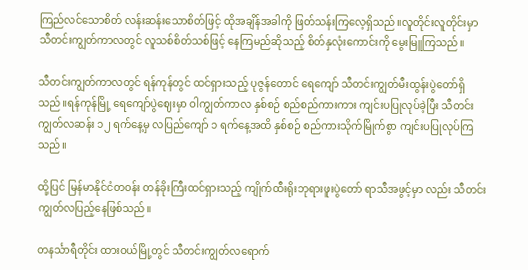ကြည်လင်သောစိတ် လန်းဆန်းသောစိတ်ဖြင့် ထိုအချိန်အခါကို ဖြတ်သန်းကြလေ့ရှိသည်။လူတိုင်းလူတိုင်းမှာ သီတင်းကျွတ်ကာလတွင် လူသစ်စိတ်သစ်ဖြင့် နေကြမည်ဆိုသည့် စိတ်နှလုံးကောင်းကို မွေးမြူကြသည်။

သီတင်းကျွတ်ကာလတွင် ရန်ကုန်တွင် ထင်ရှားသည့် ပုဇွန်တောင် ရေကျော် သီတင်းကျွတ်မီးထွန်းပွဲတော်ရှိသည်။ရန်ကုန်မြို့ ရေကျော်ပွဲဈေးမှာ ဝါကျွတ်ကာလ နှစ်စဉ် စည်စည်ကားကား ကျင်းပပြုလုပ်ခဲ့ပြီး သီတင်းကျွတ်လဆန်း ၁၂ ရက်နေ့မှ လပြည်ကျော် ၁ ရက်နေ့အထိ နှစ်စဉ် စည်ကားသိုက်မြိုက်စွာ ကျင်းပပြုလုပ်ကြသည်။

ထို့ပြင် မြန်မာနိုင်ငံတဝန်း တန်ခိုးကြီးထင်ရှားသည့် ကျိုက်ထီးရိုးဘုရားဖူးပွဲတော် ရာသီအဖွင့်မှာ လည်း သီတင်းကျွတ်လပြည့်နေဖြစ်သည်။

တနင်္သာရီတိုင်း ထားဝယ်မြို့တွင် သီတင်းကျွတ်လရောက်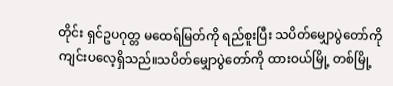တိုင်း ရှင်ဥပဂုတ္တ မထေရ်မြတ်ကို ရည်စူးပြီး သပိတ်မျှောပွဲတော်ကို ကျင်းပလေ့ရှိသည်။သပိတ်မျှောပွဲတော်ကို ထားဝယ်မြို့ တစ်မြို့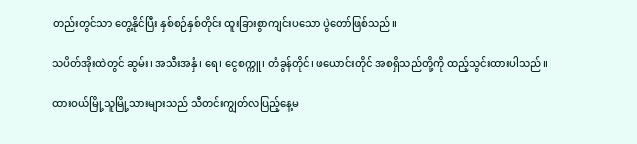တည်းတွင်သာ တွေ့နိုင်ပြီး နှစ်စဉ်နှစ်တိုင်း ထူးခြားစွာကျင်းပသော ပွဲတော်ဖြစ်သည်။

သပိတ်အိုးထဲတွင် ဆွမ်း၊ အသီးအနှံ၊ ရေ၊ ငွေစက္ကူ၊ တံခွန်တိုင်၊ ဖယောင်းတိုင် အစရှိသည်တို့ကို ထည့်သွင်းထားပါသည်။

ထားဝယ်မြို့သူမြို့သားများသည် သီတင်းကျွတ်လပြည့်နေ့မ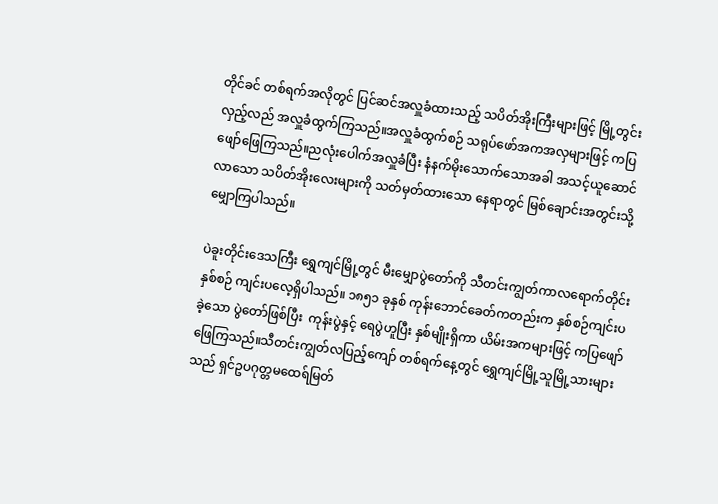တိုင်ခင် တစ်ရက်အလိုတွင် ပြင်ဆင်အလှူခံထားသည့် သပိတ်အိုးကြီးများဖြင့် မြို့တွင်းလှည့်လည် အလှူခံထွက်ကြသည်။အလှူခံထွက်စဉ် သရုပ်ဖော်အကအလှများဖြင့် ကပြဖျော်ဖြေကြသည်။ညလုံးပေါက်အလှူခံပြီး နံနက်မိုးသောက်သောအခါ အသင့်ယူဆောင်လာသော သပိတ်အိုးလေးများကို သတ်မှတ်ထားသော နေရာတွင် မြစ်ချောင်းအတွင်းသို့ မျှောကြပါသည်။

ပဲခူးတိုင်းဒေသကြီး ရွှေကျင်မြို့တွင် မီးမျှောပွဲတော်ကို သီတင်းကျွတ်ကာလရောက်တိုင်း နှစ်စဉ် ကျင်းပလေ့ရှိပါသည်။ ၁၈၅၁ ခုနှစ် ကုန်းဘောင်ခေတ်ကတည်းက နှစ်စဉ်ကျင်းပခဲ့သော ပွဲတော်ဖြစ်ပြီး  ကုန်းပွဲနှင့် ရေပွဲဟူပြီး နှစ်မျိုးရှိကာ ယိမ်းအကများဖြင့် ကပြဖျော်ဖြေကြသည်။သီတင်းကျွတ်လပြည့်ကျော် တစ်ရက်နေ့တွင် ရွှေကျင်မြို့သူမြို့သားများသည် ရှင်ဥပဂုတ္တမထေရ်မြတ်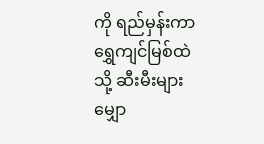ကို ရည်မှန်းကာ ရွှေကျင်မြစ်ထဲသို့ ဆီးမီးများမျှော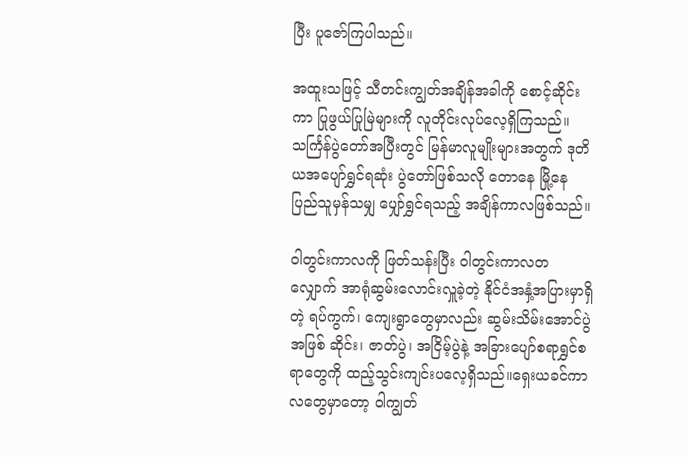ပြီး ပူဇော်ကြပါသည်။

အထူးသဖြင့် သီတင်းကျွတ်အချိန်အခါကို စောင့်ဆိုင်းကာ ပြုဖွယ်ပြုမြဲများကို လူတိုင်းလုပ်လေ့ရှိကြသည်။သင်္ကြန်ပွဲတော်အပြီးတွင် မြန်မာလူမျိုးများအတွက် ဒုတိယအပျော်ရွှင်ရဆုံး ပွဲတော်ဖြစ်သလို တောနေ မြို့နေ ပြည်သူမှန်သမျှ ပျှော်ရွှင်ရသည့် အချိန်ကာလဖြစ်သည်။

ဝါတွင်းကာလကို ဖြတ်သန်းပြီး ဝါတွင်းကာလတလျှောက် အာရုံဆွမ်းလောင်းလှူခဲ့တဲ့ နိုင်ငံအနှံ့အပြားမှာရှိတဲ့ ရပ်ကွက်၊ ကျေးရွာတွေမှာလည်း ဆွမ်းသိမ်းအောင်ပွဲအဖြစ် ဆိုင်း၊ ဇာတ်ပွဲ၊ အငြိမ့်ပွဲနဲ့ အခြားပျော်စရာရွှင်စရာတွေကို ထည့်သွင်းကျင်းပလေ့ရှိသည်။ရှေးယခင်ကာလတွေမှာတော့ ဝါကျွတ်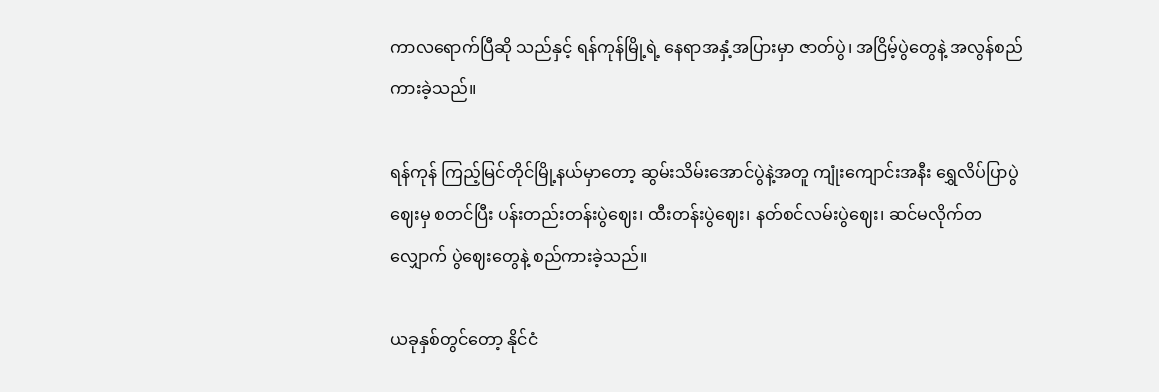ကာလရောက်ပြီဆို သည်နှင့် ရန်ကုန်မြို့ရဲ့ နေရာအနှံ့အပြားမှာ ဇာတ်ပွဲ၊ အငြိမ့်ပွဲတွေနဲ့ အလွန်စည်ကားခဲ့သည်။

ရန်ကုန် ကြည့်မြင်တိုင်မြို့နယ်မှာတော့ ဆွမ်းသိမ်းအောင်ပွဲနဲ့အတူ ကျုံးကျောင်းအနီး ရွှေလိပ်ပြာပွဲဈေးမှ စတင်ပြီး ပန်းတည်းတန်းပွဲဈေး၊ ထီးတန်းပွဲဈေး၊ နတ်စင်လမ်းပွဲဈေး၊ ဆင်မလိုက်တလျှောက် ပွဲဈေးတွေနဲ့ စည်ကားခဲ့သည်။

ယခုနှစ်တွင်တော့ နိုင်ငံ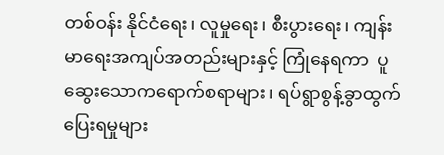တစ်ဝန်း နိုင်ငံရေး၊ လူမှုရေး၊ စီးပွားရေး၊ ကျန်းမာရေးအကျပ်အတည်းများနှင့် ကြုံနေရကာ  ပူဆွေးသောကရောက်စရာများ၊ ရပ်ရွာစွန့်ခွာထွက်ပြေးရမှုများ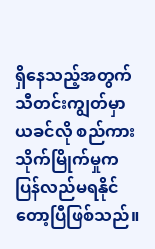ရှိနေသည့်အတွက် သီတင်းကျွတ်မှာ  ယခင်လို စည်ကားသိုက်မြိုက်မှုက ပြန်လည်မရနိုင်တော့ပြီဖြစ်သည်။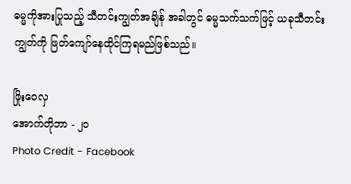ဓမ္မကိုအားပြုသည့် သီတင်းကျွတ်အချိန် အခါတွင် ဓမ္မသက်သက်ဖြင့် ယခုသီတင်းကျွတ်ကို ဖြတ်ကျော်နေထိုင်ကြရမည်ဖြစ်သည်။

ဖြိုးဝေလှ
အောက်တိုဘာ - ၂၀
Photo Credit - Facebook